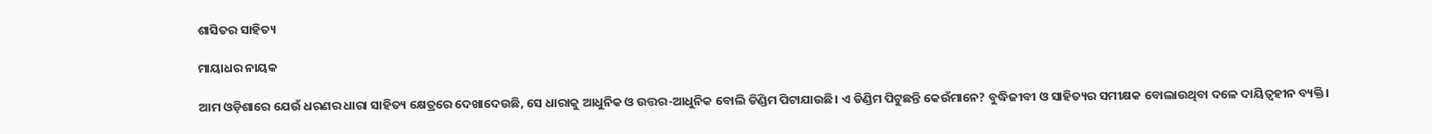ଶାସିତର ସାହିତ୍ୟ

ମାୟାଧର ନାୟକ

ଆମ ଓଡ଼ିଶାରେ ଯେଉଁ ଧରଣର ଧାରା ସାହିତ୍ୟ କ୍ଷେତ୍ରରେ ଦେଖାଦେଉଛି, ସେ ଧାରାକୁ ଆଧୁନିକ ଓ ଉତ୍ତର-ଆଧୁନିକ ବୋଲି ଡିଣ୍ଡିମ ପିଟାଯାଉଛି। ଏ ଡିଣ୍ଡିମ ପିଟୁଛନ୍ତି କେଉଁମାନେ? ବୁଦ୍ଧିଜୀବୀ ଓ ସାହିତ୍ୟର ସମୀକ୍ଷକ ବୋଲାଉଥିବା ଦଳେ ଦାୟିତ୍ୱହୀନ ବ୍ୟକ୍ତି।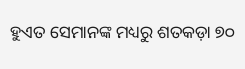ହୁଏତ ସେମାନଙ୍କ ମଧ୍ୟରୁ ଶତକଡ଼ା ୭୦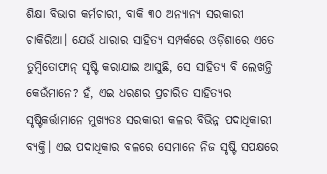ଶିକ୍ଷା ବିଭାଗ କର୍ମଚାରୀ, ବାକି ୩୦ ଅନ୍ୟାନ୍ୟ ସରକାରୀ ଚାକିରିଆ। ଯେଉଁ ଧାରାର ସାହିତ୍ୟ ସମ୍ପର୍କରେ ଓଡ଼ିଶାରେ ଏତେ ତୁମ୍ବିତୋଫାନ୍‌ ସୃଷ୍ଟି କରାଯାଇ ଆସୁଛି, ସେ ସାହିତ୍ୟ ବି ଲେଖନ୍ତି କେଉଁମାନେ? ହଁ, ଏଇ ଧରଣର ପ୍ରଚାରିତ ସାହିତ୍ୟର ସୃଷ୍ଟିକର୍ତ୍ତାମାନେ ମୁଖ୍ୟତଃ ସରକାରୀ କଳର ବିଭିନ୍ନ ପଦାଧିକାରୀ ବ୍ୟକ୍ତି। ଏଇ ପଦାଧିକାର ବଳରେ ସେମାନେ ନିଜ ସୃଷ୍ଟି ସପକ୍ଷରେ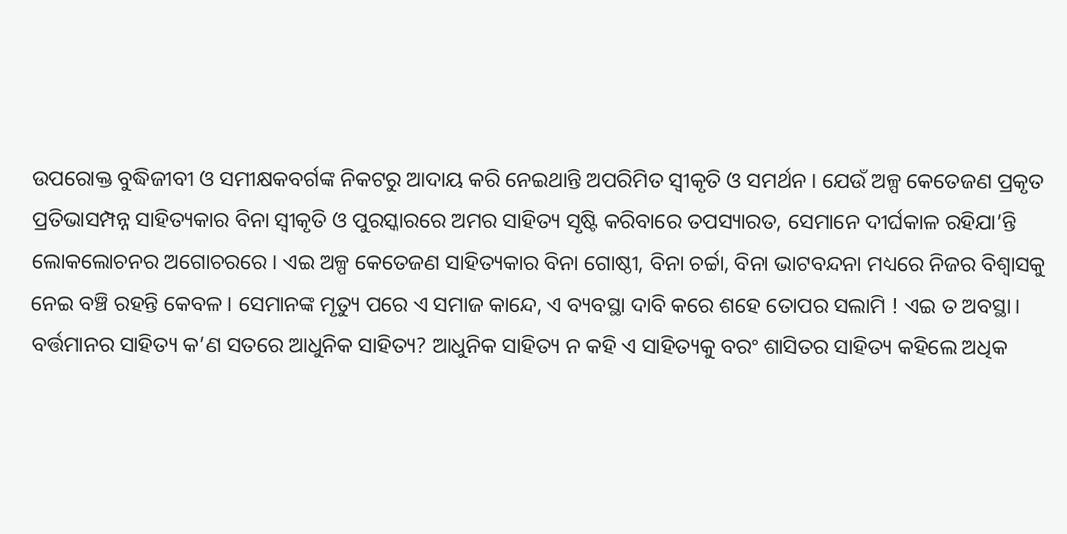ଉପରୋକ୍ତ ବୁଦ୍ଧିଜୀବୀ ଓ ସମୀକ୍ଷକବର୍ଗଙ୍କ ନିକଟରୁ ଆଦାୟ କରି ନେଇଥାନ୍ତି ଅପରିମିତ ସ୍ବୀକୃତି ଓ ସମର୍ଥନ। ଯେଉଁ ଅଳ୍ପ କେତେଜଣ ପ୍ରକୃତ ପ୍ରତିଭାସମ୍ପନ୍ନ ସାହିତ୍ୟକାର ବିନା ସ୍ବୀକୃତି ଓ ପୁରସ୍କାରରେ ଅମର ସାହିତ୍ୟ ସୃଷ୍ଟି କରିବାରେ ତପସ୍ୟାରତ, ସେମାନେ ଦୀର୍ଘକାଳ ରହିଯା’ନ୍ତି ଲୋକଲୋଚନର ଅଗୋଚରରେ। ଏଇ ଅଳ୍ପ କେତେଜଣ ସାହିତ୍ୟକାର ବିନା ଗୋଷ୍ଠୀ, ବିନା ଚର୍ଚ୍ଚା, ବିନା ଭାଟବନ୍ଦନା ମଧ୍ୟରେ ନିଜର ବିଶ୍ୱାସକୁ ନେଇ ବଞ୍ଚି ରହନ୍ତି କେବଳ। ସେମାନଙ୍କ ମୃତ୍ୟୁ ପରେ ଏ ସମାଜ କାନ୍ଦେ, ଏ ବ୍ୟବସ୍ଥା ଦାବି କରେ ଶହେ ତୋପର ସଲାମି ! ଏଇ ତ ଅବସ୍ଥା।
ବର୍ତ୍ତମାନର ସାହିତ୍ୟ କ’ଣ ସତରେ ଆଧୁନିକ ସାହିତ୍ୟ? ଆଧୁନିକ ସାହିତ୍ୟ ନ କହି ଏ ସାହିତ୍ୟକୁ ବରଂ ଶାସିତର ସାହିତ୍ୟ କହିଲେ ଅଧିକ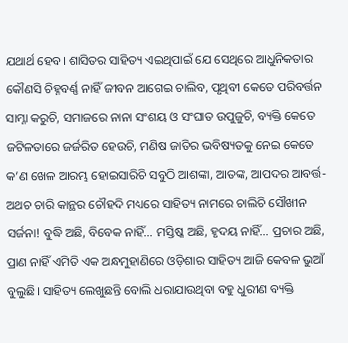ଯଥାର୍ଥ ହେବ। ଶାସିତର ସାହିତ୍ୟ ଏଇଥିପାଇଁ ଯେ ସେଥିରେ ଆଧୁନିକତାର କୌଣସି ଚିହ୍ନବର୍ଣ୍ଣ ନାହିଁ ଜୀବନ ଆଗେଇ ଚାଲିବ, ପୃଥିବୀ କେତେ ପରିବର୍ତ୍ତନ ସାମ୍ନା କରୁଚି, ସମାଜରେ ନାନା ସଂଶୟ ଓ ସଂଘାତ ଉପୁଜୁଚି, ବ୍ୟକ୍ତି କେତେ ଜଟିଳତାରେ ଜର୍ଜରିତ ହେଉଚି, ମଣିଷ ଜାତିର ଭବିଷ୍ୟତକୁ ନେଇ କେତେ କ’ଣ ଖେଳ ଆରମ୍ଭ ହୋଇସାରିଚି ସବୁଠି ଆଶଙ୍କା, ଆତଙ୍କ, ଆପଦର ଆବର୍ତ୍ତ- ଅଥଚ ଚାରି କାନ୍ଥର ଚୌହଦି ମଧ୍ୟରେ ସାହିତ୍ୟ ନାମରେ ଚାଲିଚି ସୌଖୀନ ସର୍ଜନା! ବୁଦ୍ଧି ଅଛି, ବିବେକ ନାହିଁ… ମସ୍ତିଷ୍କ ଅଛି, ହୃଦୟ ନାହିଁ… ପ୍ରଚାର ଅଛି, ପ୍ରାଣ ନାହିଁ ଏମିତି ଏକ ଅନ୍ଧମୁହାଣିରେ ଓଡ଼ିଶାର ସାହିତ୍ୟ ଆଜି କେବଳ ଭୁଆଁ ବୁଲୁଛି। ସାହିତ୍ୟ ଲେଖୁଛନ୍ତି ବୋଲି ଧରାଯାଉଥିବା ବହୁ ଧୁରୀଣ ବ୍ୟକ୍ତି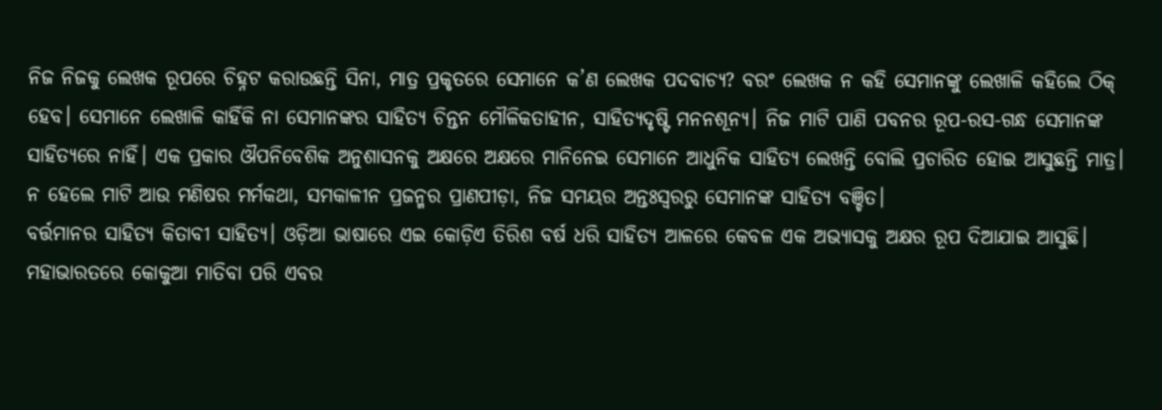ନିଜ ନିଜକୁ ଲେଖକ ରୂପରେ ଚିହ୍ନଟ କରାଉଛନ୍ତି ସିନା, ମାତ୍ର ପ୍ରକୃତରେ ସେମାନେ କ’ଣ ଲେଖକ ପଦବାଚ୍ୟ? ବରଂ ଲେଖକ ନ କହି ସେମାନଙ୍କୁ ଲେଖାଳି କହିଲେ ଠିକ୍‌ ହେବ। ସେମାନେ ଲେଖାଳି କାହିଁକି ନା ସେମାନଙ୍କର ସାହିତ୍ୟ ଚିନ୍ତନ ମୌଳିକତାହୀନ, ସାହିତ୍ୟଦୃଷ୍ଟି ମନନଶୂନ୍ୟ। ନିଜ ମାଟି ପାଣି ପବନର ରୂପ-ରସ-ଗନ୍ଧ ସେମାନଙ୍କ ସାହିତ୍ୟରେ ନାହିଁ। ଏକ ପ୍ରକାର ଔପନିବେଶିକ ଅନୁଶାସନକୁ ଅକ୍ଷରେ ଅକ୍ଷରେ ମାନିନେଇ ସେମାନେ ଆଧୁନିକ ସାହିତ୍ୟ ଲେଖନ୍ତି ବୋଲି ପ୍ରଚାରିତ ହୋଇ ଆସୁଛନ୍ତି ମାତ୍ର। ନ ହେଲେ ମାଟି ଆଉ ମଣିଷର ମର୍ମକଥା, ସମକାଳୀନ ପ୍ରଜନ୍ମର ପ୍ରାଣପୀଡ଼ା, ନିଜ ସମୟର ଅନ୍ତଃସ୍ବରରୁ ସେମାନଙ୍କ ସାହିତ୍ୟ ବଞ୍ଚିତ।
ବର୍ତ୍ତମାନର ସାହିତ୍ୟ କିତାବୀ ସାହିତ୍ୟ। ଓଡ଼ିଆ ଭାଷାରେ ଏଇ କୋଡ଼ିଏ ତିରିଶ ବର୍ଷ ଧରି ସାହିତ୍ୟ ଆଳରେ କେବଳ ଏକ ଅଭ୍ୟାସକୁ ଅକ୍ଷର ରୂପ ଦିଆଯାଇ ଆସୁଛି। ମହାଭାରତରେ କୋକୁଆ ମାତିବା ପରି ଏବର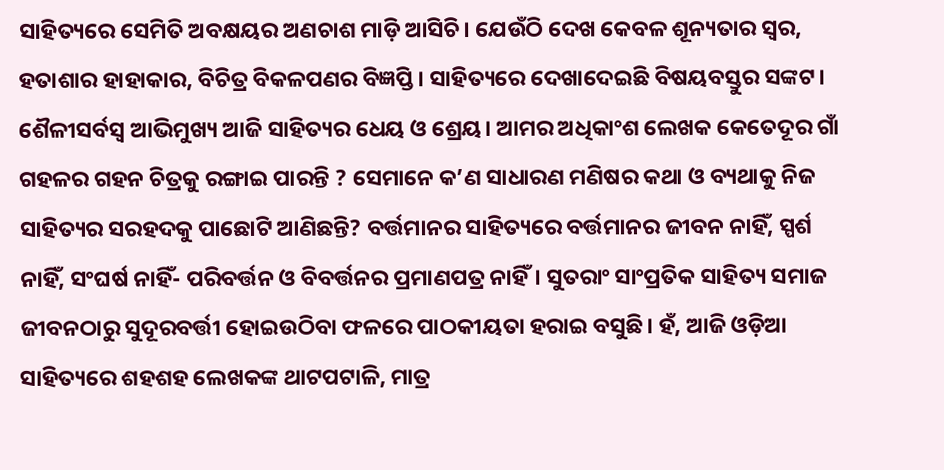ସାହିତ୍ୟରେ ସେମିତି ଅବକ୍ଷୟର ଅଣଚାଶ ମାଡ଼ି ଆସିଚି। ଯେଉଁଠି ଦେଖ କେବଳ ଶୂନ୍ୟତାର ସ୍ବର, ହତାଶାର ହାହାକାର, ବିଚିତ୍ର ବିକଳପଣର ବିଜ୍ଞପ୍ତି। ସାହିତ୍ୟରେ ଦେଖାଦେଇଛି ବିଷୟବସ୍ତୁର ସଙ୍କଟ। ଶୈଳୀସର୍ବସ୍ବ ଆଭିମୁଖ୍ୟ ଆଜି ସାହିତ୍ୟର ଧେୟ ଓ ଶ୍ରେୟ। ଆମର ଅଧିକାଂଶ ଲେଖକ କେତେଦୂର ଗାଁ ଗହଳର ଗହନ ଚିତ୍ରକୁ ରଙ୍ଗାଇ ପାରନ୍ତି ? ସେମାନେ କ’ଣ ସାଧାରଣ ମଣିଷର କଥା ଓ ବ୍ୟଥାକୁ ନିଜ ସାହିତ୍ୟର ସରହଦକୁ ପାଛୋଟି ଆଣିଛନ୍ତି? ବର୍ତ୍ତମାନର ସାହିତ୍ୟରେ ବର୍ତ୍ତମାନର ଜୀବନ ନାହିଁ, ସ୍ପର୍ଶ ନାହିଁ, ସଂଘର୍ଷ ନାହିଁ- ପରିବର୍ତ୍ତନ ଓ ବିବର୍ତ୍ତନର ପ୍ରମାଣପତ୍ର ନାହିଁ। ସୁତରାଂ ସାଂପ୍ରତିକ ସାହିତ୍ୟ ସମାଜ ଜୀବନଠାରୁ ସୁଦୂରବର୍ତ୍ତୀ ହୋଇଉଠିବା ଫଳରେ ପାଠକୀୟତା ହରାଇ ବସୁଛି। ହଁ, ଆଜି ଓଡ଼ିଆ ସାହିତ୍ୟରେ ଶହଶହ ଲେଖକଙ୍କ ଥାଟପଟାଳି, ମାତ୍ର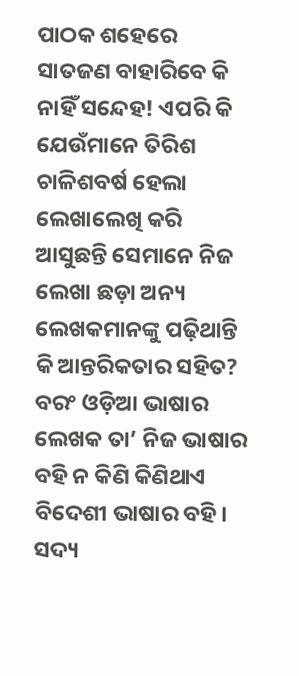ପାଠକ ଶହେରେ ସାତଜଣ ବାହାରିବେ କି ନାହିଁ ସନ୍ଦେହ! ଏପରି କି ଯେଉଁମାନେ ତିରିଶ ଚାଳିଶବର୍ଷ ହେଲା ଲେଖାଲେଖି କରି ଆସୁଛନ୍ତି ସେମାନେ ନିଜ ଲେଖା ଛଡ଼ା ଅନ୍ୟ ଲେଖକମାନଙ୍କୁ ପଢ଼ିଥାନ୍ତି କି ଆନ୍ତରିକତାର ସହିତ? ବରଂ ଓଡ଼ିଆ ଭାଷାର ଲେଖକ ତା’ ନିଜ ଭାଷାର ବହି ନ କିଣି କିଣିଥାଏ ବିଦେଶୀ ଭାଷାର ବହି। ସଦ୍ୟ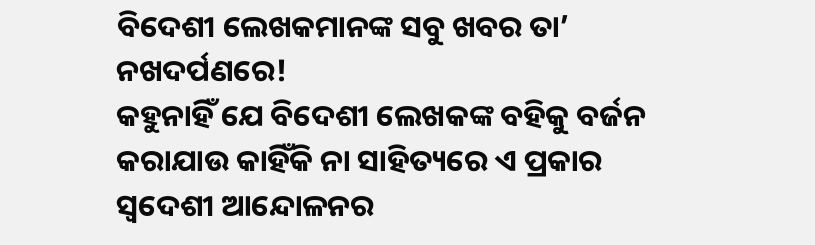ବିଦେଶୀ ଲେଖକମାନଙ୍କ ସବୁ ଖବର ତା’ ନଖଦର୍ପଣରେ!
କହୁନାହିଁ ଯେ ବିଦେଶୀ ଲେଖକଙ୍କ ବହିକୁ ବର୍ଜନ କରାଯାଉ କାହିଁକି ନା ସାହିତ୍ୟରେ ଏ ପ୍ରକାର ସ୍ବଦେଶୀ ଆନ୍ଦୋଳନର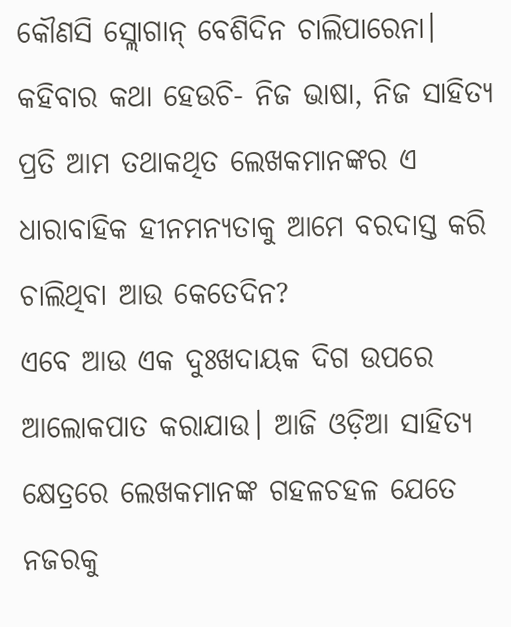କୌଣସି ସ୍ଲୋଗାନ୍‌ ବେଶିଦିନ ଚାଲିପାରେନା। କହିବାର କଥା ହେଉଚି- ନିଜ ଭାଷା, ନିଜ ସାହିତ୍ୟ ପ୍ରତି ଆମ ତଥାକଥିତ ଲେଖକମାନଙ୍କର ଏ ଧାରାବାହିକ ହୀନମନ୍ୟତାକୁ ଆମେ ବରଦାସ୍ତ କରି ଚାଲିଥିବା ଆଉ କେତେଦିନ?
ଏବେ ଆଉ ଏକ ଦୁଃଖଦାୟକ ଦିଗ ଉପରେ ଆଲୋକପାତ କରାଯାଉ। ଆଜି ଓଡ଼ିଆ ସାହିତ୍ୟ କ୍ଷେତ୍ରରେ ଲେଖକମାନଙ୍କ ଗହଳଚହଳ ଯେତେ ନଜରକୁ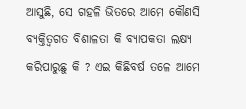ଆସୁଛି, ସେ ଗହଳି ଭିତରେ ଆମେ କୌଣସି ବ୍ୟକ୍ତିତ୍ୱଗତ ବିଶାଳତା କି ବ୍ୟାପକତା ଲକ୍ଷ୍ୟ କରିପାରୁଛୁ କି ? ଏଇ କିଛିବର୍ଷ ତଳେ ଆମେ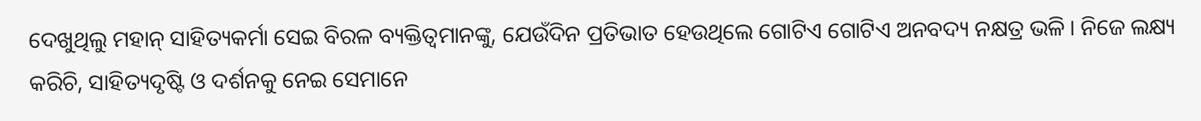ଦେଖୁଥିଲୁ ମହାନ୍‌ ସାହିତ୍ୟକର୍ମା ସେଇ ବିରଳ ବ୍ୟକ୍ତିତ୍ୱମାନଙ୍କୁ, ଯେଉଁଦିନ ପ୍ରତିଭାତ ହେଉଥିଲେ ଗୋଟିଏ ଗୋଟିଏ ଅନବଦ୍ୟ ନକ୍ଷତ୍ର ଭଳି। ନିଜେ ଲକ୍ଷ୍ୟ କରିଚି, ସାହିତ୍ୟଦୃଷ୍ଟି ଓ ଦର୍ଶନକୁ ନେଇ ସେମାନେ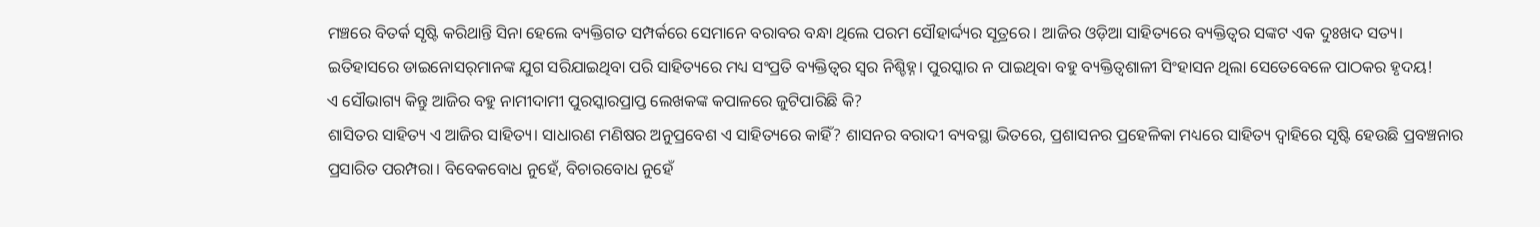ମଞ୍ଚରେ ବିତର୍କ ସୃଷ୍ଟି କରିଥାନ୍ତି ସିନା ହେଲେ ବ୍ୟକ୍ତିଗତ ସମ୍ପର୍କରେ ସେମାନେ ବରାବର ବନ୍ଧା ଥିଲେ ପରମ ସୌହାର୍ଦ୍ଦ୍ୟର ସୂତ୍ରରେ। ଆଜିର ଓଡ଼ିଆ ସାହିତ୍ୟରେ ବ୍ୟକ୍ତିତ୍ୱର ସଙ୍କଟ ଏକ ଦୁଃଖଦ ସତ୍ୟ। ଇତିହାସରେ ଡାଇନୋସର୍‌ମାନଙ୍କ ଯୁଗ ସରିଯାଇଥିବା ପରି ସାହିତ୍ୟରେ ମଧ୍ୟ ସଂପ୍ରତି ବ୍ୟକ୍ତିତ୍ୱର ସ୍ବର ନିଶ୍ଚିହ୍ନ। ପୁରସ୍କାର ନ ପାଇଥିବା ବହୁ ବ୍ୟକ୍ତିତ୍ୱଶାଳୀ ସିଂହାସନ ଥିଲା ସେତେବେଳେ ପାଠକର ହୃଦୟ!
ଏ ସୌଭାଗ୍ୟ କିନ୍ତୁ ଆଜିର ବହୁ ନାମୀଦାମୀ ପୁରସ୍କାରପ୍ରାପ୍ତ ଲେଖକଙ୍କ କପାଳରେ ଜୁଟିପାରିଛି କି?
ଶାସିତର ସାହିତ୍ୟ ଏ ଆଜିର ସାହିତ୍ୟ। ସାଧାରଣ ମଣିଷର ଅନୁପ୍ରବେଶ ଏ ସାହିତ୍ୟରେ କାହିଁ? ଶାସନର ବରାଦୀ ବ୍ୟବସ୍ଥା ଭିତରେ, ପ୍ରଶାସନର ପ୍ରହେଳିକା ମଧ୍ୟରେ ସାହିତ୍ୟ ଦ୍ୱାହିରେ ସୃଷ୍ଟି ହେଉଛି ପ୍ରବଞ୍ଚନାର ପ୍ରସାରିତ ପରମ୍ପରା। ବିବେକବୋଧ ନୁହେଁ, ବିଚାରବୋଧ ନୁହେଁ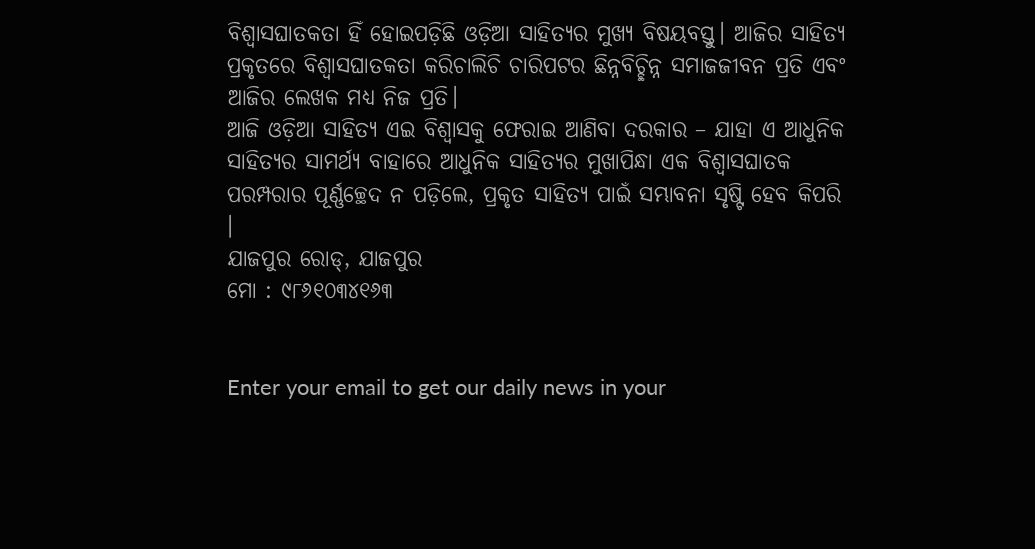ବିଶ୍ୱାସଘାତକତା ହିଁ ହୋଇପଡ଼ିଛି ଓଡ଼ିଆ ସାହିତ୍ୟର ମୁଖ୍ୟ ବିଷୟବସ୍ତୁ। ଆଜିର ସାହିତ୍ୟ ପ୍ରକୃତରେ ବିଶ୍ୱାସଘାତକତା କରିଚାଲିଚି ଚାରିପଟର ଛିନ୍ନବିଚ୍ଛିନ୍ନ ସମାଜଜୀବନ ପ୍ରତି ଏବଂ ଆଜିର ଲେଖକ ମଧ୍ୟ ନିଜ ପ୍ରତି।
ଆଜି ଓଡ଼ିଆ ସାହିତ୍ୟ ଏଇ ବିଶ୍ୱାସକୁ ଫେରାଇ ଆଣିବା ଦରକାର – ଯାହା ଏ ଆଧୁନିକ ସାହିତ୍ୟର ସାମର୍ଥ୍ୟ ବାହାରେ ଆଧୁନିକ ସାହିତ୍ୟର ମୁଖାପିନ୍ଧା ଏକ ବିଶ୍ୱାସଘାତକ ପରମ୍ପରାର ପୂର୍ଣ୍ଣଚ୍ଛେଦ ନ ପଡ଼ିଲେ, ପ୍ରକୃତ ସାହିତ୍ୟ ପାଇଁ ସମ୍ଭାବନା ସୃଷ୍ଟି ହେବ କିପରି ।
ଯାଜପୁର ରୋଡ୍‌, ଯାଜପୁର
ମୋ : ୯୮୬୧୦୩୪୧୬୩


Enter your email to get our daily news in your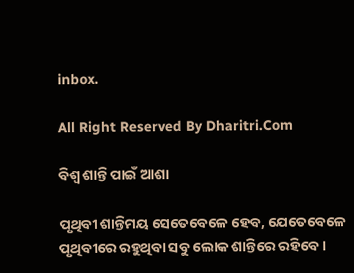inbox.

All Right Reserved By Dharitri.Com

ବିଶ୍ୱ ଶାନ୍ତି ପାଇଁ ଆଶା

ପୃଥିବୀ ଶାନ୍ତିମୟ ସେତେବେଳେ ହେବ, ଯେତେବେଳେ ପୃଥିବୀରେ ରହୁଥିବା ସବୁ ଲୋକ ଶାନ୍ତିରେ ରହିବେ।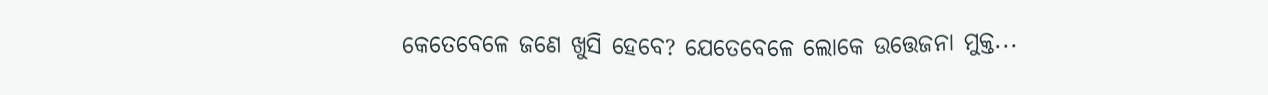କେତେବେଳେ ଜଣେ ଖୁସି ହେବେ? ଯେତେବେଳେ ଲୋକେ ଉତ୍ତେଜନା ମୁକ୍ତ...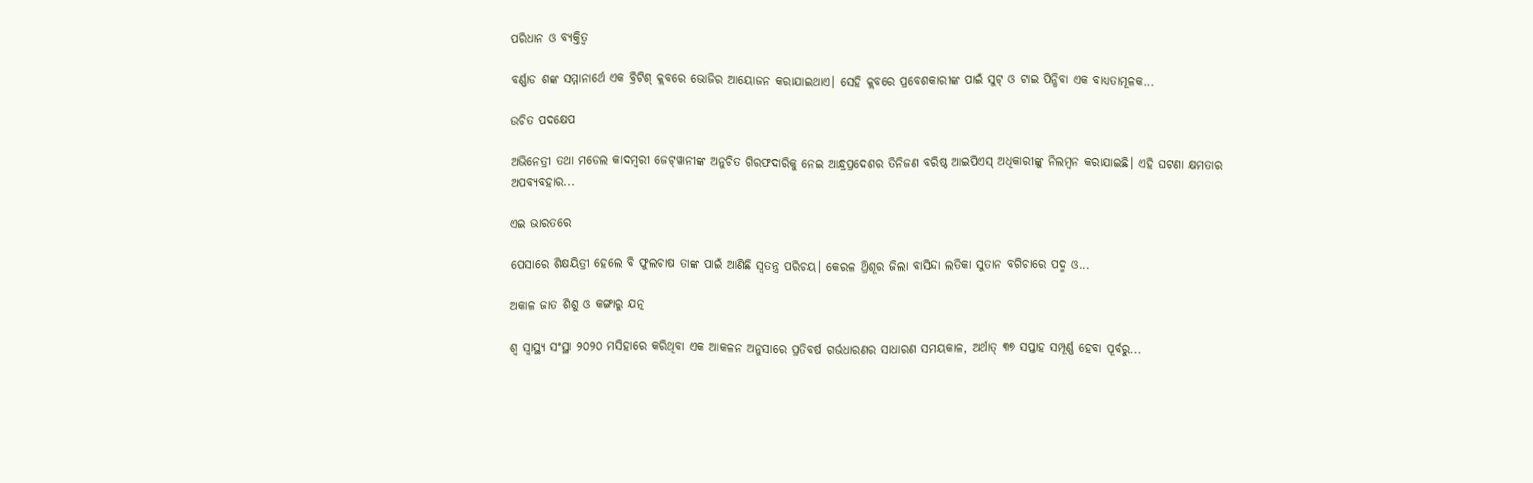ପରିଧାନ ଓ ବ୍ୟକ୍ତିତ୍ୱ

ବର୍ଣ୍ଣାଡ ଶଙ୍କ ସମ୍ମାନାର୍ଥେ ଏକ ବ୍ରିଟିଶ୍‌ କ୍ଲବରେ ଭୋଜିର ଆୟୋଜନ କରାଯାଇଥାଏ। ସେହି କ୍ଲବରେ ପ୍ରବେଶକାରୀଙ୍କ ପାଇଁ ସୁଟ୍‌ ଓ ଟାଇ ପିନ୍ଧିବା ଏକ ବାଧ୍ୟତାମୂଳକ...

ଉଚିତ ପଦକ୍ଷେପ

ଅଭିନେତ୍ରୀ ତଥା ମଡେଲ କାଦମ୍ବରୀ ଜେଟ୍‌ୱାନୀଙ୍କ ଅନୁଚିତ ଗିରଫଦାରିକୁ ନେଇ ଆନ୍ଧ୍ରପ୍ରଦେଶର ତିନିଜଣ ବରିଷ୍ଠ ଆଇପିଏସ୍‌ ଅଧିକାରୀଙ୍କୁ ନିଲମ୍ବନ କରାଯାଇଛି। ଏହି ଘଟଣା କ୍ଷମତାର ଅପବ୍ୟବହାର...

ଏଇ ଭାରତରେ

ପେସାରେ ଶିକ୍ଷୟିତ୍ରୀ ହେଲେ ବି ଫୁଲଚାଷ ତାଙ୍କ ପାଇଁ ଆଣିଛି ସ୍ବତନ୍ତ୍ର ପରିଚୟ। କେରଳ ଥ୍ରିଶୂର ଜିଲା ବାସିନ୍ଦା ଲତିକା ସୁତାନ ବଗିଚାରେ ପଦ୍ମ ଓ...

ଅକାଳ ଜାତ ଶିଶୁ ଓ କଙ୍ଗାରୁ ଯତ୍ନ

ଶ୍ୱ ସ୍ବାସ୍ଥ୍ୟ ସଂସ୍ଥା ୨୦୨୦ ମସିହାରେ କରିଥିବା ଏକ ଆକଳନ ଅନୁସାରେ ପ୍ରତିବର୍ଷ ଗର୍ଭଧାରଣର ସାଧାରଣ ସମୟକାଳ, ଅର୍ଥାତ୍‌ ୩୭ ସପ୍ତାହ ସମ୍ପୂର୍ଣ୍ଣ ହେବା ପୂର୍ବରୁ...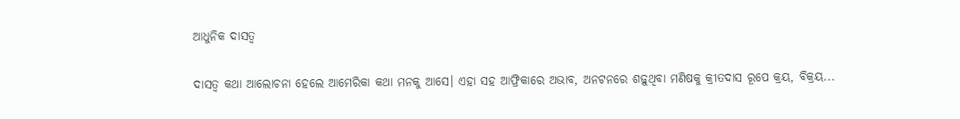ଆଧୁନିକ ଦାସତ୍ୱ

ଦାସତ୍ୱ କଥା ଆଲୋଚନା ହେଲେ ଆମେରିକା କଥା ମନକୁ ଆସେ। ଏହା ସହ ଆଫ୍ରିକାରେ ଅଭାବ, ଅନଟନରେ ଶଢ଼ୁଥିବା ମଣିଷକୁ କ୍ରୀତଦାସ ରୂପେ କ୍ରୟ, ବିକ୍ରୟ...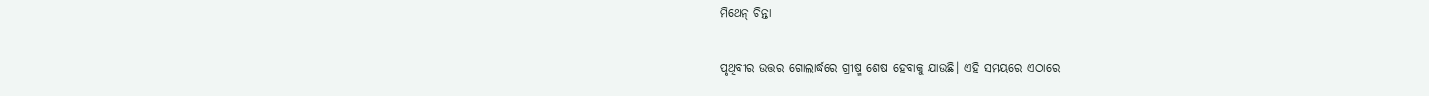ମିଥେନ୍‌ ଚିନ୍ତା

ପୃଥିବୀର ଉତ୍ତର ଗୋଲାର୍ଦ୍ଧରେ ଗ୍ରୀଷ୍ମ ଶେଷ ହେବାକୁ ଯାଉଛି। ଏହି ସମୟରେ ଏଠାରେ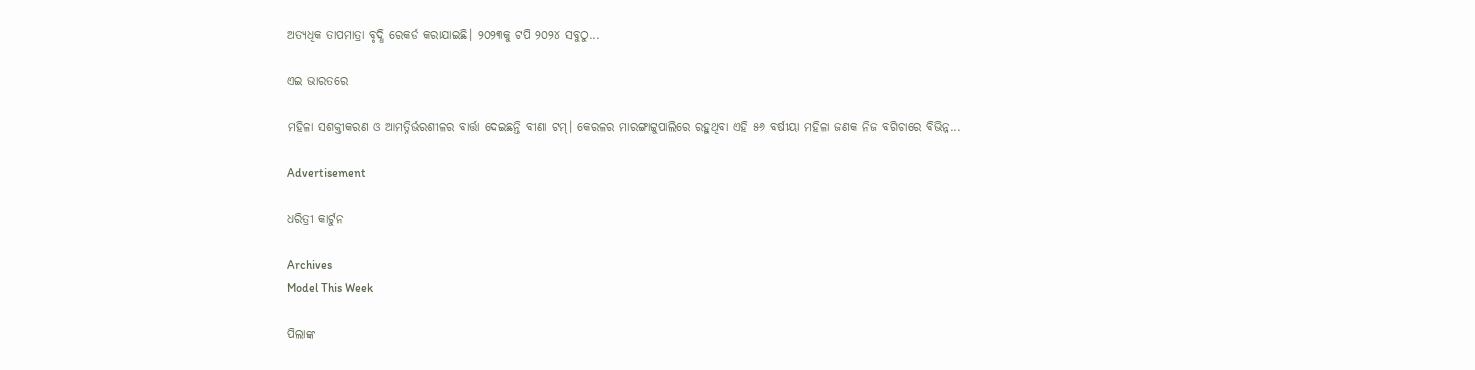ଅତ୍ୟଧିକ ତାପମାତ୍ରା ବୃଦ୍ଧି ରେକର୍ଡ କରାଯାଇଛି। ୨୦୨୩କୁ ଟପି ୨୦୨୪ ସବୁଠୁ...

ଏଇ ଭାରତରେ

ମହିଳା ସଶକ୍ତୀକରଣ ଓ ଆମତ୍ନିର୍ଭରଶୀଳର ବାର୍ତ୍ତା ଦେଇଛନ୍ତି ବୀଣା ଟମ୍‌। କେରଳର ମାରଙ୍ଗାଟ୍ଟୁପାଲିରେ ରହୁଥିବା ଏହି ୫୬ ବର୍ଷୀୟା ମହିଳା ଜଣକ ନିଜ ବଗିଚାରେ ବିଭିନ୍ନ...

Advertisement

ଧରିତ୍ରୀ କାର୍ଟୁନ

Archives
Model This Week

ପିଲାଙ୍କ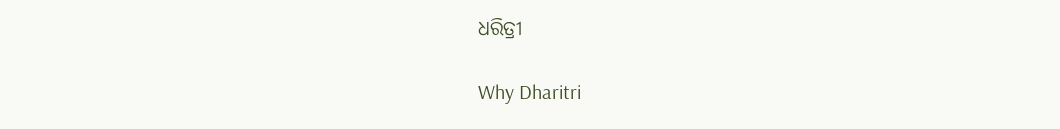ଧରିତ୍ରୀ

Why Dharitri